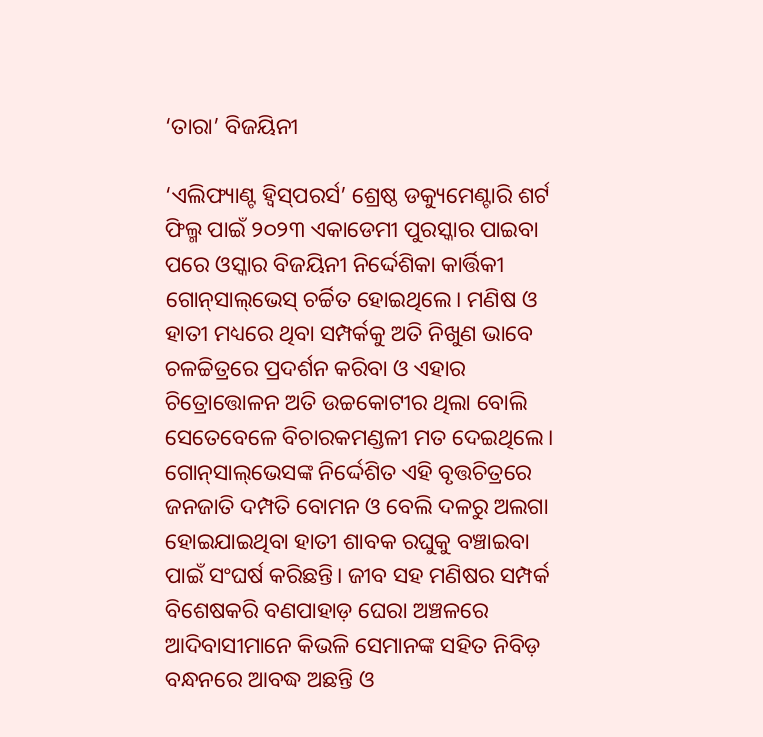‘ତାରା’ ବିଜୟିନୀ

‘ଏଲିଫ୍ୟାଣ୍ଟ ହ୍ବିସ୍‌ପରର୍ସ’ ଶ୍ରେଷ୍ଠ ଡକ୍ୟୁମେଣ୍ଟାରି ଶର୍ଟ ଫିଲ୍ମ ପାଇଁ ୨୦୨୩ ଏକାଡେମୀ ପୁରସ୍କାର ପାଇବା ପରେ ଓସ୍କାର ବିଜୟିନୀ ନିର୍ଦ୍ଦେଶିକା କାର୍ତ୍ତିକୀ ଗୋନ୍‌ସାଲ୍‌ଭେସ୍‌ ଚର୍ଚ୍ଚିତ ହୋଇଥିଲେ। ମଣିଷ ଓ ହାତୀ ମଧ୍ୟରେ ଥିବା ସମ୍ପର୍କକୁ ଅତି ନିଖୁଣ ଭାବେ ଚଳଚ୍ଚିତ୍ରରେ ପ୍ରଦର୍ଶନ କରିବା ଓ ଏହାର ଚିତ୍ରୋତ୍ତୋଳନ ଅତି ଉଚ୍ଚକୋଟୀର ଥିଲା ବୋଲି ସେତେବେଳେ ବିଚାରକମଣ୍ଡଳୀ ମତ ଦେଇଥିଲେ। ଗୋନ୍‌ସାଲ୍‌ଭେସଙ୍କ ନିର୍ଦ୍ଦେଶିତ ଏହି ବୃତ୍ତଚିତ୍ରରେ ଜନଜାତି ଦମ୍ପତି ବୋମନ ଓ ବେଲି ଦଳରୁ ଅଲଗା ହୋଇଯାଇଥିବା ହାତୀ ଶାବକ ରଘୁକୁ ବଞ୍ଚାଇବା ପାଇଁ ସଂଘର୍ଷ କରିଛନ୍ତି। ଜୀବ ସହ ମଣିଷର ସମ୍ପର୍କ ବିଶେଷକରି ବଣପାହାଡ଼ ଘେରା ଅଞ୍ଚଳରେ ଆଦିବାସୀମାନେ କିଭଳି ସେମାନଙ୍କ ସହିତ ନିବିଡ଼ ବନ୍ଧନରେ ଆବଦ୍ଧ ଅଛନ୍ତି ଓ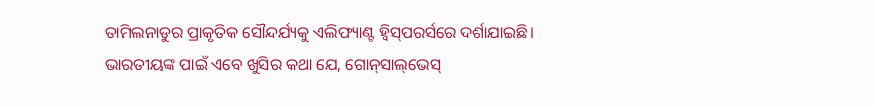ତାମିଲନାଡୁର ପ୍ରାକୃତିକ ସୌନ୍ଦର୍ଯ୍ୟକୁ ଏଲିଫ୍ୟାଣ୍ଟ ହ୍ବିସ୍‌ପରର୍ସରେ ଦର୍ଶାଯାଇଛି। ଭାରତୀୟଙ୍କ ପାଇଁ ଏବେ ଖୁସିର କଥା ଯେ, ଗୋନ୍‌ସାଲ୍‌ଭେସ୍‌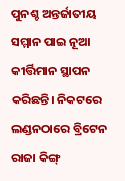ପୁନଶ୍ଚ ଅନ୍ତର୍ଜାତୀୟ ସମ୍ମାନ ପାଇ ନୂଆ କୀର୍ତ୍ତିମାନ ସ୍ଥାପନ କରିଛନ୍ତି। ନିକଟରେ ଲଣ୍ଡନଠାରେ ବ୍ରିଟେନ ରାଜା କିଙ୍ଗ୍‌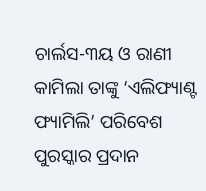ଚାର୍ଲସ-୩ୟ ଓ ରାଣୀ କାମିଲା ତାଙ୍କୁ ‘ଏଲିଫ୍ୟାଣ୍ଟ ଫ୍ୟାମିଲି’ ପରିବେଶ ପୁରସ୍କାର ପ୍ରଦାନ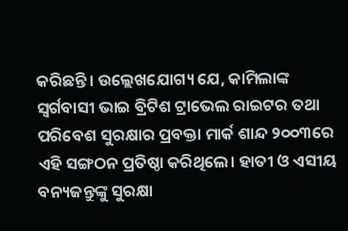କରିଛନ୍ତି। ଉଲ୍ଲେଖଯୋଗ୍ୟ ଯେ, କାମିଲାଙ୍କ ସ୍ବର୍ଗବାସୀ ଭାଇ ବ୍ରିଟିଶ ଟ୍ରାଭେଲ ରାଇଟର ତଥା ପରିବେଶ ସୁରକ୍ଷାର ପ୍ରବକ୍ତା ମାର୍କ ଶାନ୍ଦ ୨୦୦୩ରେ ଏହି ସଙ୍ଗଠନ ପ୍ରତିଷ୍ଠା କରିଥିଲେ। ହାତୀ ଓ ଏସୀୟ ବନ୍ୟଜନ୍ତୁଙ୍କୁ ସୁରକ୍ଷା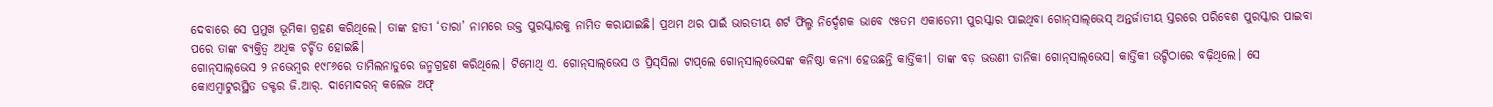ଦେବାରେ ସେ ପ୍ରମୁଖ ଭୂମିକା ଗ୍ରହଣ କରିଥିଲେ। ତାଙ୍କ ହାତୀ ‘ତାରା’ ନାମରେ ଉକ୍ତ ପୁରସ୍କାରକୁ ନାମିତ କରାଯାଇଛି। ପ୍ରଥମ ଥର ପାଇଁ ଭାରତୀୟ ଶର୍ଟ ଫିଲ୍ମ ନିର୍ଦ୍ଦେଶକ ଭାବେ ୯୫ତମ ଏକାଡେମୀ ପୁରସ୍କାର ପାଇଥିବା ଗୋନ୍‌ସାଲ୍‌ଭେସ୍‌ ଅନ୍ତର୍ଜାତୀୟ ସ୍ତରରେ ପରିବେଶ ପୁରସ୍କାର ପାଇବା ପରେ ତାଙ୍କ ବ୍ୟକ୍ତିତ୍ୱ ଅଧିକ ଚର୍ଚ୍ଚିତ ହୋଇଛି।
ଗୋନ୍‌ସାଲ୍‌ଭେସ ୨ ନଭେମ୍ବର ୧୯୮୬ରେ ତାମିଲନାଡୁରେ ଜନ୍ମଗ୍ରହଣ କରିଥିଲେ। ଟିମୋଥି ଏ. ଗୋନ୍‌ସାଲ୍‌ଭେସ ଓ ପ୍ରିସ୍‌ସିଲା ଟାପ୍‌ଲେ ଗୋନ୍‌ସାଲ୍‌ଭେସଙ୍କ କନିଷ୍ଠା କନ୍ୟା ହେଉଛନ୍ତି କାର୍ତ୍ତିକୀ। ତାଙ୍କ ବଡ଼ ଭଉଣୀ ଡାନିକା ଗୋନ୍‌ସାଲ୍‌ଭେସ। କାର୍ତ୍ତିକୀ ଉଟ୍ଟିଠାରେ ବଢ଼ିଥିଲେ। ସେ କୋଏମ୍ବାଟୁରସ୍ଥିତ ଡକ୍ଟର ଜି.ଆର୍‌. ଦାମୋଦରନ୍‌ କଲେଜ ଅଫ୍‌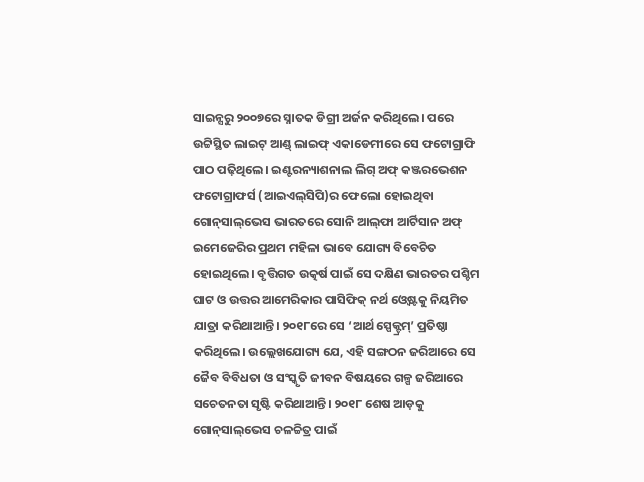ସାଇନ୍ସରୁ ୨୦୦୭ରେ ସ୍ନାତକ ଡିଗ୍ରୀ ଅର୍ଜନ କରିଥିଲେ। ପରେ ଉଟ୍ଟିସ୍ଥିତ ଲାଇଟ୍‌ ଆଣ୍ଡ୍‌ ଲାଇଫ୍‌ ଏକାଡେମୀରେ ସେ ଫଟୋଗ୍ରାଫି ପାଠ ପଢ଼ିଥିଲେ। ଇଣ୍ଟରନ୍ୟାଶନାଲ ଲିଗ୍‌ ଅଫ୍‌ କଞ୍ଜରଭେଶନ ଫଟୋଗ୍ରାଫର୍ସ (ଆଇଏଲ୍‌ସିପି)ର ଫେଲୋ ହୋଇଥିବା ଗୋନ୍‌ସାଲ୍‌ଭେସ ଭାରତରେ ସୋନି ଆଲ୍‌ଫା ଆର୍ଟିସାନ ଅଫ୍‌ ଇମେଜେରିର ପ୍ରଥମ ମହିଳା ଭାବେ ଯୋଗ୍ୟ ବିବେଚିତ ହୋଇଥିଲେ। ବୃତ୍ତିଗତ ଉତ୍କର୍ଷ ପାଇଁ ସେ ଦକ୍ଷିଣ ଭାରତର ପଶ୍ଚିମ ଘାଟ ଓ ଉତ୍ତର ଆମେରିକାର ପାସିଫିକ୍‌ ନର୍ଥ ଓ୍ବେଷ୍ଟକୁ ନିୟମିତ ଯାତ୍ରା କରିଥାଆନ୍ତି। ୨୦୧୮ରେ ସେ ‘ଆର୍ଥ ସ୍ପେକ୍ଟ୍ରମ୍‌’ ପ୍ରତିଷ୍ଠା କରିଥିଲେ। ଉଲ୍ଲେଖଯୋଗ୍ୟ ଯେ, ଏହି ସଙ୍ଗଠନ ଜରିଆରେ ସେ ଜୈବ ବିବିଧତା ଓ ସଂସ୍କୃତି ଜୀବନ ବିଷୟରେ ଗଳ୍ପ ଜରିଆରେ ସଚେତନତା ସୃଷ୍ଟି କରିଥାଆନ୍ତି। ୨୦୧୮ ଶେଷ ଆଡ଼କୁ ଗୋନ୍‌ସାଲ୍‌ଭେସ ଚଳଚ୍ଚିତ୍ର ପାଇଁ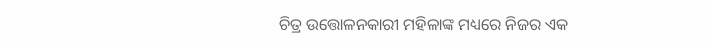ଚିତ୍ର ଉତ୍ତୋଳନକାରୀ ମହିଳାଙ୍କ ମଧ୍ୟରେ ନିଜର ଏକ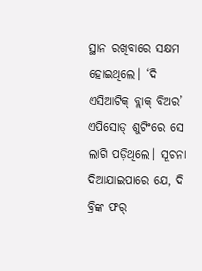ସ୍ଥାନ ରଖିବାରେ ସକ୍ଷମ ହୋଇଥିଲେ। ‘ଦି ଏସିଆଟିକ୍‌ ବ୍ଲାକ୍‌ ବିଅର’ ଏପିସୋଡ୍‌ ଶୁଟିଂରେ ସେ ଲାଗି ପଡ଼ିଥିଲେ। ସୂଚନା ଦିଆଯାଇପାରେ ଯେ, ଦି ବ୍ରିଙ୍କ ଫର୍‌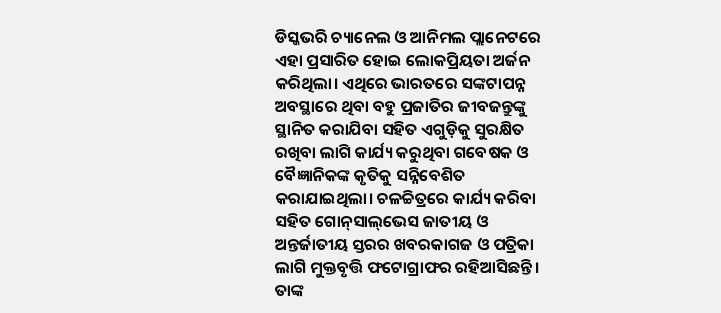ଡିସ୍କଭରି ଚ୍ୟାନେଲ ଓ ଆନିମଲ ପ୍ଲାନେଟରେ ଏହା ପ୍ରସାରିତ ହୋଇ ଲୋକପ୍ରିୟତା ଅର୍ଜନ କରିଥିଲା। ଏଥିରେ ଭାରତରେ ସଙ୍କଟାପନ୍ନ ଅବସ୍ଥାରେ ଥିବା ବହୁ ପ୍ରଜାତିର ଜୀବଜନ୍ତୁଙ୍କୁ ସ୍ଥାନିତ କରାଯିବା ସହିତ ଏଗୁଡ଼ିକୁ ସୁରକ୍ଷିତ ରଖିବା ଲାଗି କାର୍ଯ୍ୟ କରୁଥିବା ଗବେଷକ ଓ ବୈଜ୍ଞାନିକଙ୍କ କୃତିକୁ ସନ୍ନିବେଶିତ କରାଯାଇଥିଲା। ଚଳଚ୍ଚିତ୍ରରେ କାର୍ଯ୍ୟ କରିବା ସହିତ ଗୋନ୍‌ସାଲ୍‌ଭେସ ଜାତୀୟ ଓ ଅନ୍ତର୍ଜାତୀୟ ସ୍ତରର ଖବରକାଗଜ ଓ ପତ୍ରିକା ଲାଗି ମୁକ୍ତବୃତ୍ତି ଫଟୋଗ୍ରାଫର ରହିଆସିଛନ୍ତି। ତାଙ୍କ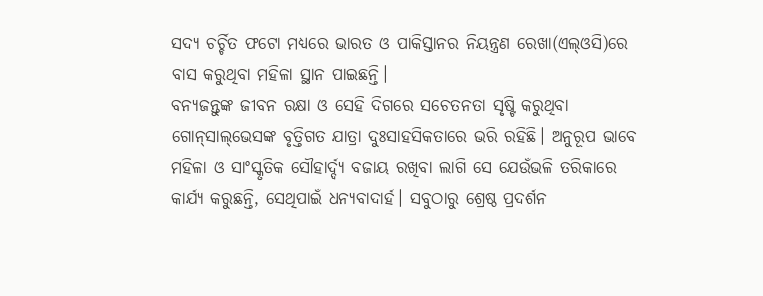ସଦ୍ୟ ଚର୍ଚ୍ଚିତ ଫଟୋ ମଧ୍ୟରେ ଭାରତ ଓ ପାକିସ୍ତାନର ନିୟନ୍ତ୍ରଣ ରେଖା(ଏଲ୍‌ଓସି)ରେ ବାସ କରୁଥିବା ମହିଳା ସ୍ଥାନ ପାଇଛନ୍ତି।
ବନ୍ୟଜନ୍ତୁଙ୍କ ଜୀବନ ରକ୍ଷା ଓ ସେହି ଦିଗରେ ସଚେତନତା ସୃଷ୍ଟି କରୁଥିବା ଗୋନ୍‌ସାଲ୍‌ଭେସଙ୍କ ବୃତ୍ତିଗତ ଯାତ୍ରା ଦୁଃସାହସିକତାରେ ଭରି ରହିଛି। ଅନୁରୂପ ଭାବେ ମହିଳା ଓ ସାଂସ୍କୃତିକ ସୌହାର୍ଦ୍ଦ୍ୟ ବଜାୟ ରଖିବା ଲାଗି ସେ ଯେଉଁଭଳି ତରିକାରେ କାର୍ଯ୍ୟ କରୁଛନ୍ତି, ସେଥିପାଇଁ ଧନ୍ୟବାଦାର୍ହ। ସବୁଠାରୁ ଶ୍ରେଷ୍ଠ ପ୍ରଦର୍ଶନ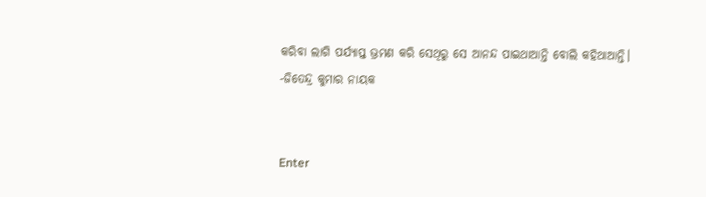କରିବା ଲାଗି ପର୍ଯ୍ୟାପ୍ତ ଭ୍ରମଣ କରି ସେଥିରୁ ସେ ଆନନ୍ଦ ପାଇଥାଆନ୍ତି ବୋଲି କହିଥାଆନ୍ତି।
-ଜିତେନ୍ଦ୍ର କୁମାର ନାୟକ


Enter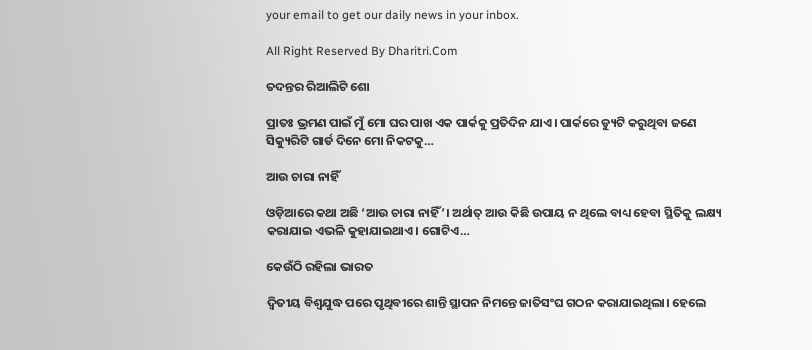your email to get our daily news in your inbox.

All Right Reserved By Dharitri.Com

ତଦନ୍ତର ରିଆଲିଟି ଶୋ

ପ୍ରାତଃ ଭ୍ରମଣ ପାଇଁ ମୁଁ ମୋ ଘର ପାଖ ଏକ ପାର୍କକୁ ପ୍ରତିଦିନ ଯାଏ। ପାର୍କରେ ଡ୍ୟୁଟି କରୁଥିବା ଜଣେ ସିକ୍ୟୁରିଟି ଗାର୍ଡ ଦିନେ ମୋ ନିକଟକୁ…

ଆଉ ଚାରା ନାହିଁ

ଓଡ଼ିଆରେ କଥା ଅଛି ‘ଆଉ ଚାରା ନାହିଁ’। ଅର୍ଥାତ୍‌ ଆଉ କିଛି ଉପାୟ ନ ଥିଲେ ବାଧ୍ୟ ହେବା ସ୍ଥିତିକୁ ଲକ୍ଷ୍ୟ କରାଯାଇ ଏଭଳି କୁହାଯାଇଥାଏ। ଗୋଟିଏ…

କେଉଁଠି ରହିଲା ଭାରତ

ଦ୍ୱିତୀୟ ବିଶ୍ୱଯୁଦ୍ଧ ପରେ ପୃଥିବୀରେ ଶାନ୍ତି ସ୍ଥାପନ ନିମନ୍ତେ ଜାତିସଂଘ ଗଠନ କରାଯାଇଥିଲା। ହେଲେ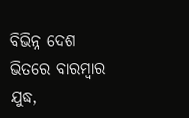ବିଭିନ୍ନ ଦେଶ ଭିତରେ ବାରମ୍ବାର ଯୁଦ୍ଧ,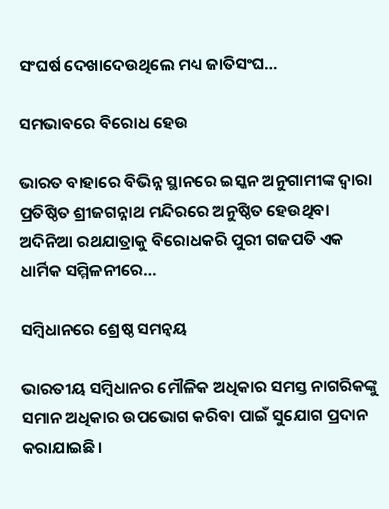ସଂଘର୍ଷ ଦେଖାଦେଉଥିଲେ ମଧ୍ୟ ଜାତିସଂଘ…

ସମଭାବରେ ବିରୋଧ ହେଉ

ଭାରତ ବାହାରେ ବିଭିନ୍ନ ସ୍ଥାନରେ ଇସ୍କନ ଅନୁଗାମୀଙ୍କ ଦ୍ୱାରା ପ୍ରତିଷ୍ଠିତ ଶ୍ରୀଜଗନ୍ନାଥ ମନ୍ଦିରରେ ଅନୁଷ୍ଠିତ ହେଉଥିବା ଅଦିନିଆ ରଥଯାତ୍ରାକୁ ବିରୋଧକରି ପୁରୀ ଗଜପତି ଏକ ଧାର୍ମିକ ସମ୍ମିଳନୀରେ…

ସମ୍ବିଧାନରେ ଶ୍ରେଷ୍ଠ ସମନ୍ବୟ

ଭାରତୀୟ ସମ୍ବିଧାନର ମୌଳିକ ଅଧିକାର ସମସ୍ତ ନାଗରିକଙ୍କୁ ସମାନ ଅଧିକାର ଉପଭୋଗ କରିବା ପାଇଁ ସୁଯୋଗ ପ୍ରଦାନ କରାଯାଇଛି।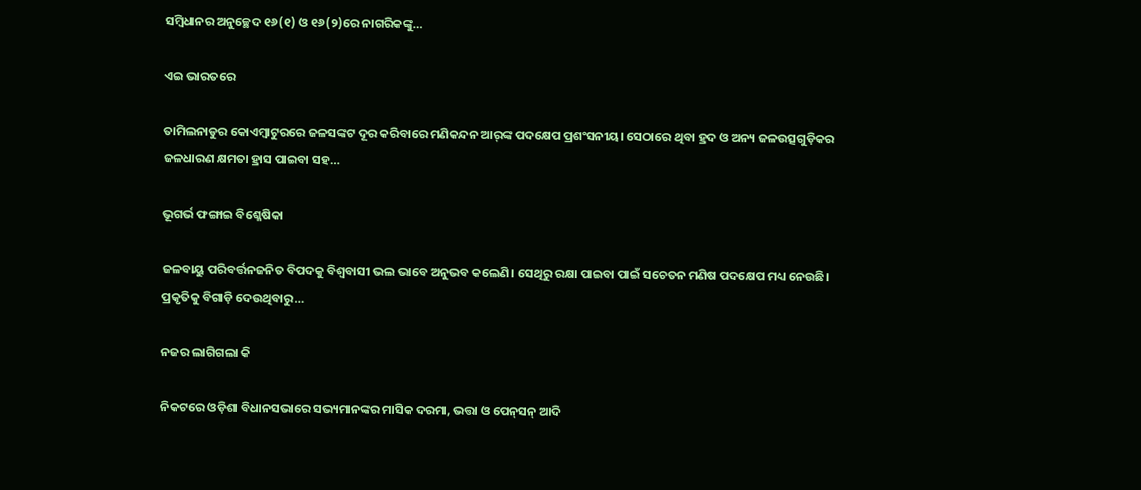ସମ୍ବିଧାନର ଅନୁଚ୍ଛେଦ ୧୬(୧) ଓ ୧୬(୨)ରେ ନାଗରିକଙ୍କୁ…

ଏଇ ଭାରତରେ

ତାମିଲନାଡୁର କୋଏମ୍ବାଟୁରରେ ଜଳସଙ୍କଟ ଦୂର କରିବାରେ ମଣିକନ୍ଦନ ଆର୍‌ଙ୍କ ପଦକ୍ଷେପ ପ୍ରଶଂସନୀୟ। ସେଠାରେ ଥିବା ହ୍ରଦ ଓ ଅନ୍ୟ ଜଳଉତ୍ସଗୁଡ଼ିକର ଜଳଧାରଣ କ୍ଷମତା ହ୍ରାସ ପାଇବା ସହ…

ଭୂଗର୍ଭ ଫଙ୍ଗାଇ ବିଶ୍ଳେଷିକା

ଜଳବାୟୁ ପରିବର୍ତ୍ତନଜନିତ ବିପଦକୁ ବିଶ୍ୱବାସୀ ଭଲ ଭାବେ ଅନୁଭବ କଲେଣି। ସେଥିରୁ ରକ୍ଷା ପାଇବା ପାଇଁ ସଚେତନ ମଣିଷ ପଦକ୍ଷେପ ମଧ୍ୟ ନେଉଛି। ପ୍ରକୃତିକୁ ବିଗାଡ଼ି ଦେଉଥିବାରୁ…

ନଜର ଲାଗିଗଲା କି

ନିକଟରେ ଓଡ଼ିଶା ବିଧାନସଭାରେ ସଭ୍ୟମାନଙ୍କର ମାସିକ ଦରମା, ଭତ୍ତା ଓ ପେନ୍‌ସନ୍‌ ଆଦି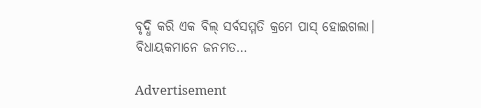ବୃଦ୍ଧି କରି ଏକ ବିଲ୍‌ ସର୍ବସମ୍ମତି କ୍ରମେ ପାସ୍‌ ହୋଇଗଲା। ବିଧାୟକମାନେ ଜନମତ…

Advertisement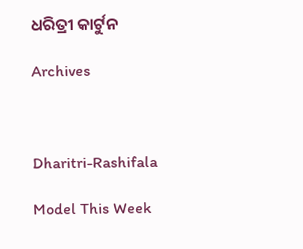ଧରିତ୍ରୀ କାର୍ଟୁନ

Archives



Dharitri-Rashifala

Model This Week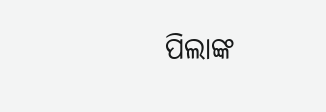ପିଲାଙ୍କ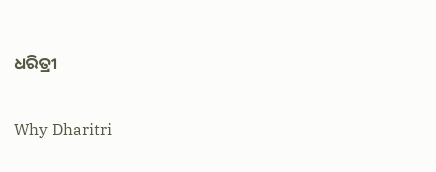ଧରିତ୍ରୀ

Why Dharitri